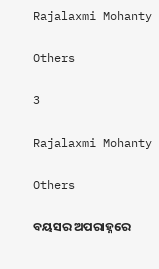Rajalaxmi Mohanty

Others

3

Rajalaxmi Mohanty

Others

ବୟସର ଅପରାହ୍ନରେ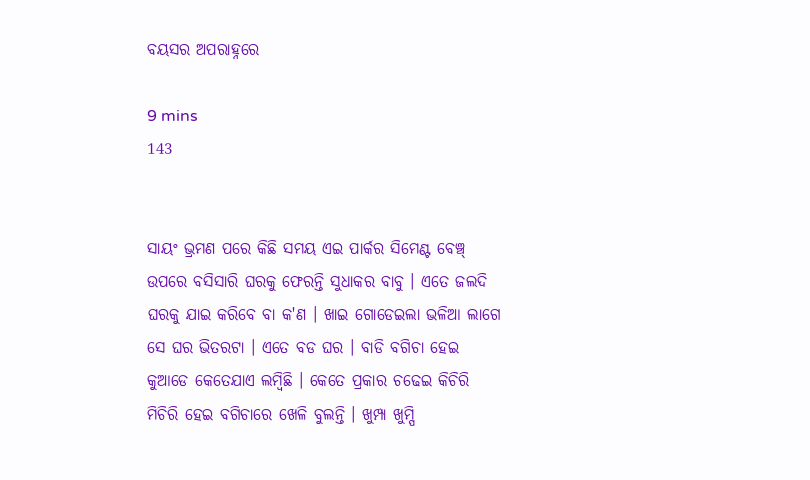ବୟସର ଅପରାହ୍ନରେ

9 mins
143


ସାୟଂ ଭ୍ରମଣ ପରେ କିଛି ସମୟ ଏଇ ପାର୍କର ସିମେଣ୍ଟ ବେଞ୍ଚ୍ ଉପରେ ବସିସାରି ଘରକୁ ଫେରନ୍ତି ସୁଧାକର ବାବୁ । ଏତେ ଜଲଦି ଘରକୁ ଯାଇ କରିବେ ବା କ'ଣ । ଖାଇ ଗୋଡେଇଲା ଭଳିଆ ଲାଗେ ସେ ଘର ଭିତରଟା । ଏତେ ବଡ ଘର । ବାଡି ବଗିଚା ହେଇ କୁଆଡେ କେତେଯାଏ ଲମ୍ବିଛି । କେତେ ପ୍ରକାର ଚଢେଇ କିଚିରି ମିଚିରି ହେଇ ବଗିଚାରେ ଖେଳି ବୁଲନ୍ତି । ଖୁମ୍ପା ଖୁମ୍ପି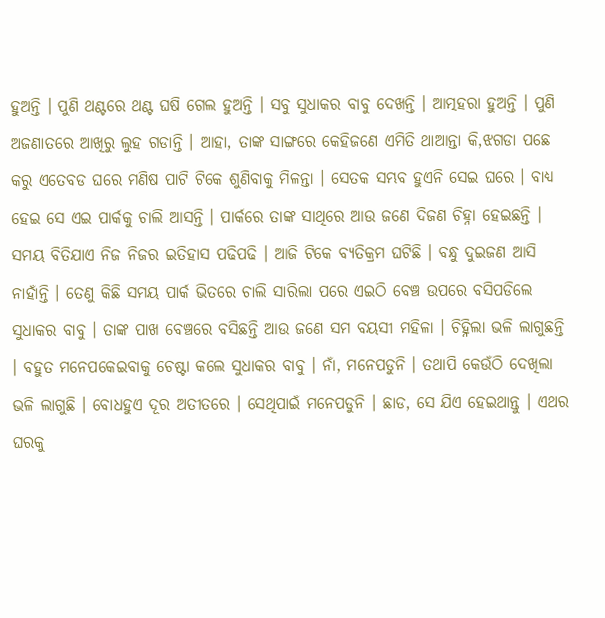ହୁଅନ୍ତି । ପୁଣି ଥଣ୍ଟରେ ଥଣ୍ଟ ଘଷି ଗେଲ ହୁଅନ୍ତି । ସବୁ ସୁଧାକର ବାବୁ ଦେଖନ୍ତି । ଆତ୍ମହରା ହୁଅନ୍ତି । ପୁଣି ଅଜଣାତରେ ଆଖିରୁ ଲୁହ ଗଡାନ୍ତି । ଆହା, ତାଙ୍କ ସାଙ୍ଗରେ କେହିଜଣେ ଏମିତି ଥାଆନ୍ତା କି,ଝଗଡା ପଛେ କରୁ ଏତେବଡ ଘରେ ମଣିଷ ପାଟି ଟିକେ ଶୁଣିବାକୁ ମିଳନ୍ତା । ସେତକ ସମ୍ଭବ ହୁଏନି ସେଇ ଘରେ । ବାଧ୍ୟ ହେଇ ସେ ଏଇ ପାର୍କକୁ ଚାଲି ଆସନ୍ତି । ପାର୍କରେ ତାଙ୍କ ସାଥିରେ ଆଉ ଜଣେ ଦିଜଣ ଚିହ୍ନା ହେଇଛନ୍ତି । ସମୟ ବିତିଯାଏ ନିଜ ନିଜର ଇତିହାସ ପଢିପଢି । ଆଜି ଟିକେ ବ୍ୟତିକ୍ରମ ଘଟିଛି । ବନ୍ଧୁ ଦୁଇଜଣ ଆସି ନାହାଁନ୍ତି । ତେଣୁ କିଛି ସମୟ ପାର୍କ ଭିତରେ ଚାଲି ସାରିଲା ପରେ ଏଇଠି ବେଞ୍ଚ ଉପରେ ବସିପଡିଲେ ସୁଧାକର ବାବୁ । ତାଙ୍କ ପାଖ ବେଞ୍ଚରେ ବସିଛନ୍ତି ଆଉ ଜଣେ ସମ ବୟସୀ ମହିଳା । ଚିହ୍ନିଲା ଭଳି ଲାଗୁଛନ୍ତି । ବହୁତ ମନେପକେଇବାକୁ ଚେଷ୍ଟା କଲେ ସୁଧାକର ବାବୁ । ନାଁ, ମନେପଡୁନି । ତଥାପି କେଉଁଠି ଦେଖିଲା ଭଳି ଲାଗୁଛି । ବୋଧହୁଏ ଦୂର ଅତୀତରେ । ସେଥିପାଇଁ ମନେପଡୁନି । ଛାଡ, ସେ ଯିଏ ହେଇଥାନ୍ତୁ । ଏଥର ଘରକୁ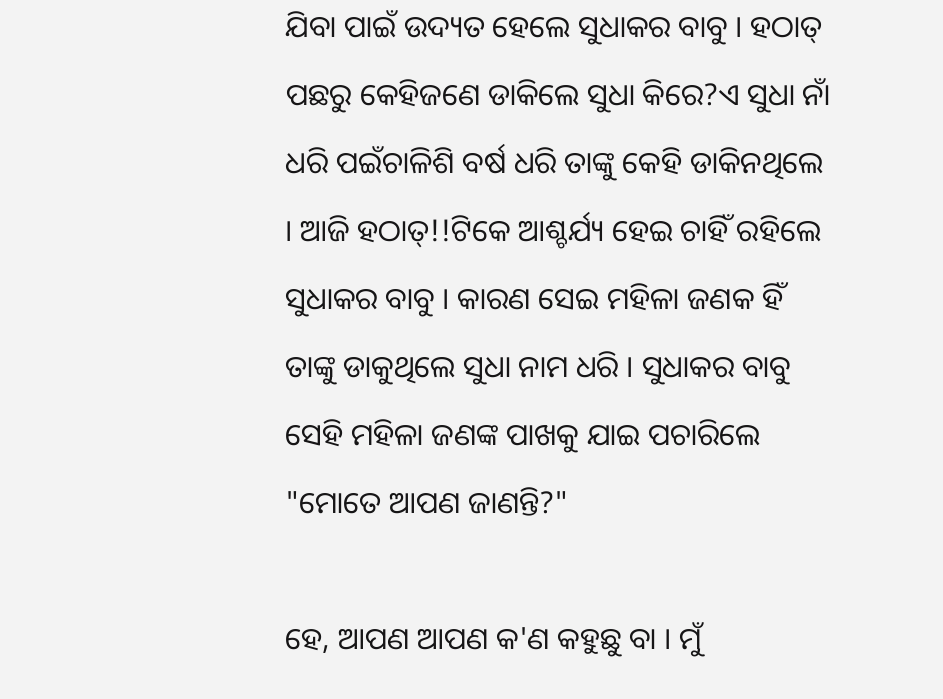ଯିବା ପାଇଁ ଉଦ୍ୟତ ହେଲେ ସୁଧାକର ବାବୁ । ହଠାତ୍ ପଛରୁ କେହିଜଣେ ଡାକିଲେ ସୁଧା କିରେ?ଏ ସୁଧା ନାଁ ଧରି ପଇଁଚାଳିଶି ବର୍ଷ ଧରି ତାଙ୍କୁ କେହି ଡାକିନଥିଲେ । ଆଜି ହଠାତ୍!!ଟିକେ ଆଶ୍ଚର୍ଯ୍ୟ ହେଇ ଚାହିଁ ରହିଲେ ସୁଧାକର ବାବୁ । କାରଣ ସେଇ ମହିଳା ଜଣକ ହିଁ ତାଙ୍କୁ ଡାକୁଥିଲେ ସୁଧା ନାମ ଧରି । ସୁଧାକର ବାବୁ ସେହି ମହିଳା ଜଣଙ୍କ ପାଖକୁ ଯାଇ ପଚାରିଲେ "ମୋତେ ଆପଣ ଜାଣନ୍ତି?"

ହେ, ଆପଣ ଆପଣ କ'ଣ କହୁଛୁ ବା । ମୁଁ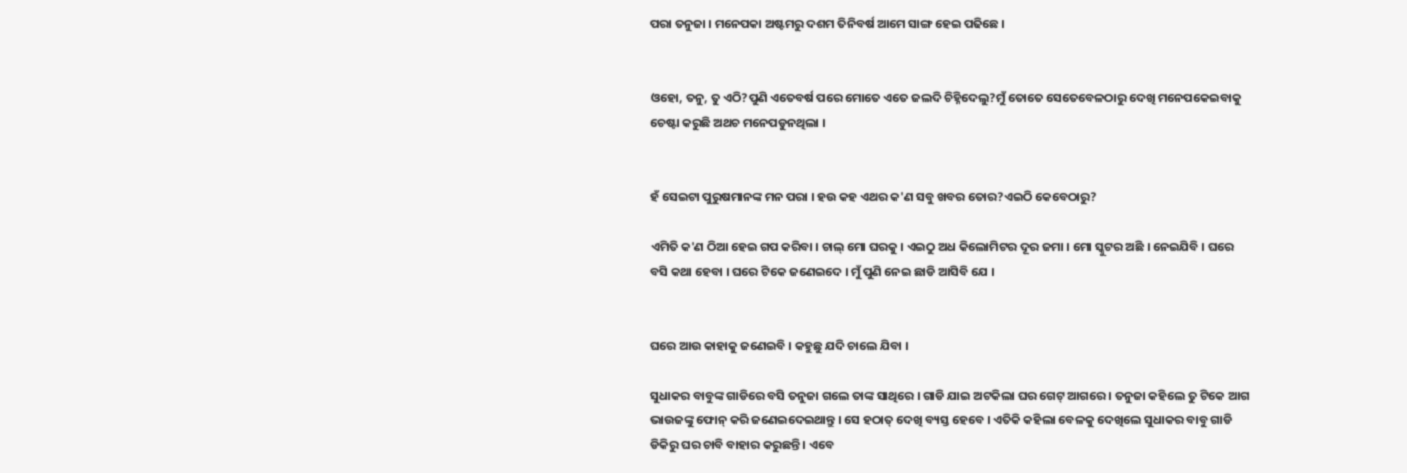ପରା ତନୁଜା । ମନେପକା ଅଷ୍ଟମରୁ ଦଶମ ତିନିବର୍ଷ ଆମେ ସାଙ୍ଗ ହେଇ ପଢିଛେ ।


ଓହୋ, ତନୁ, ତୁ ଏଠି?ପୁଣି ଏତେବର୍ଷ ପରେ ମୋତେ ଏତେ ଜଲଦି ଚିହ୍ନିଦେଲୁ?ମୁଁ ତୋତେ ସେତେବେଳଠାରୁ ଦେଖି ମନେପକେଇବାକୁ ଚେଷ୍ଟା କରୁଛି ଅଥଚ ମନେପଡୁନଥିଲା ।


ହଁ ସେଇଟା ପୁରୁଷମାନଙ୍କ ମନ ପରା । ହଉ କହ ଏଥର କ'ଣ ସବୁ ଖବର ତୋର?ଏଇଠି କେବେଠାରୁ?

ଏମିତି କ'ଣ ଠିଆ ହେଇ ଗପ କରିବା । ଚାଲ୍ ମୋ ଘରକୁ । ଏଇଠୁ ଅଧ କିଲୋମିଟର ଦୂର ଜମା । ମୋ ସ୍କୁଟର ଅଛି । ନେଇଯିବି । ଘରେ ବସି କଥା ହେବା । ଘରେ ଟିକେ ଜଣେଇଦେ । ମୁଁ ପୁଣି ନେଇ ଛାଡି ଆସିବି ଯେ ।


ଘରେ ଆଉ କାହାକୁ ଜଣେଇବି । କହୁଛୁ ଯଦି ଚାଲେ ଯିବା ।

ସୁଧାକର ବାବୁଙ୍କ ଗାଡିରେ ବସି ତନୁଜା ଗଲେ ତାଙ୍କ ସାଥିରେ । ଗାଡି ଯାଇ ଅଟକିଲା ଘର ଗେଟ୍ ଆଗରେ । ତନୁଜା କହିଲେ ତୁ ଟିକେ ଆଗ ଭାଉଜଙ୍କୁ ଫୋନ୍ କରି ଜଣେଇଦେଇଥାନ୍ତୁ । ସେ ହଠାତ୍ ଦେଖି ବ୍ୟସ୍ତ ହେବେ । ଏତିକି କହିଲା ବେଳକୁ ଦେଖିଲେ ସୁଧାକର ବାବୁ ଗାଡି ଡିକିରୁ ଘର ଚାବି ବାହାର କରୁଛନ୍ତି । ଏବେ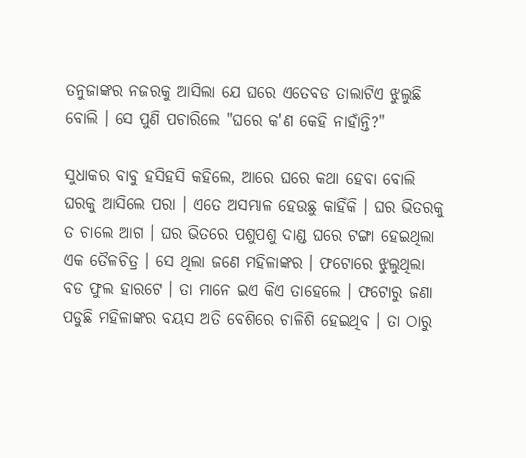ତନୁଜାଙ୍କର ନଜରକୁ ଆସିଲା ଯେ ଘରେ ଏତେବଡ ତାଲାଟିଏ ଝୁଲୁଛି ବୋଲି । ସେ ପୁଣି ପଚାରିଲେ "ଘରେ କ'ଣ କେହି ନାହାଁନ୍ତି?"

ସୁଧାକର ବାବୁ ହସିହସି କହିଲେ, ଆରେ ଘରେ କଥା ହେବା ବୋଲି ଘରକୁ ଆସିଲେ ପରା । ଏତେ ଅସମ୍ଭାଳ ହେଉଛୁ କାହିଁକି । ଘର ଭିତରକୁ ତ ଚାଲେ ଆଗ । ଘର ଭିତରେ ପଶୁପଶୁ ଦାଣ୍ଡ ଘରେ ଟଙ୍ଗା ହେଇଥିଲା ଏକ ତୈଳଚିତ୍ର । ସେ ଥିଲା ଜଣେ ମହିଳାଙ୍କର । ଫଟୋରେ ଝୁଲୁଥିଲା ବଡ ଫୁଲ ହାରଟେ । ତା ମାନେ ଇଏ କିଏ ତାହେଲେ । ଫଟୋରୁ ଜଣା ପଡୁଛି ମହିଳାଙ୍କର ବୟସ ଅତି ବେଶିରେ ଚାଳିଶି ହେଇଥିବ । ତା ଠାରୁ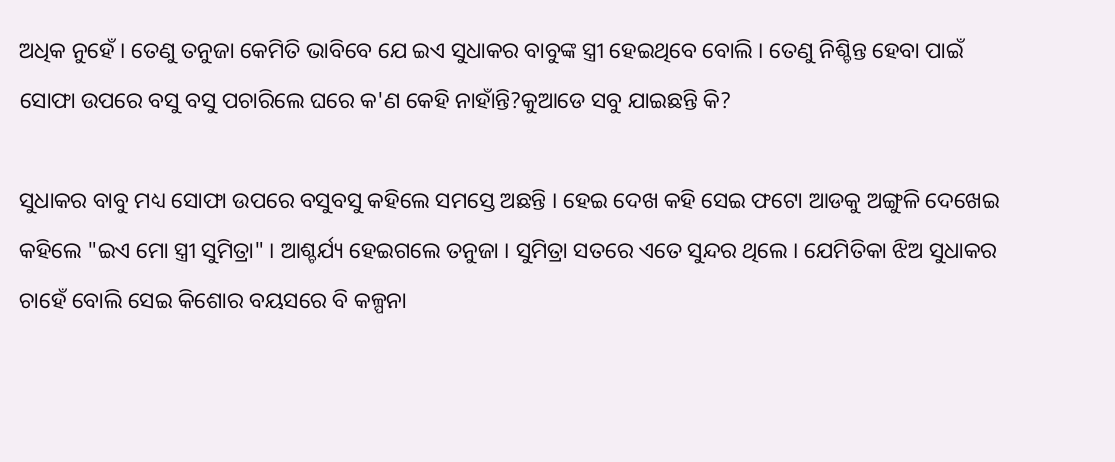ଅଧିକ ନୁହେଁ । ତେଣୁ ତନୁଜା କେମିତି ଭାବିବେ ଯେ ଇଏ ସୁଧାକର ବାବୁଙ୍କ ସ୍ତ୍ରୀ ହେଇଥିବେ ବୋଲି । ତେଣୁ ନିଶ୍ଚିନ୍ତ ହେବା ପାଇଁ ସୋଫା ଉପରେ ବସୁ ବସୁ ପଚାରିଲେ ଘରେ କ'ଣ କେହି ନାହାଁନ୍ତି?କୁଆଡେ ସବୁ ଯାଇଛନ୍ତି କି?

ସୁଧାକର ବାବୁ ମଧ୍ୟ ସୋଫା ଉପରେ ବସୁବସୁ କହିଲେ ସମସ୍ତେ ଅଛନ୍ତି । ହେଇ ଦେଖ କହି ସେଇ ଫଟୋ ଆଡକୁ ଅଙ୍ଗୁଳି ଦେଖେଇ କହିଲେ "ଇଏ ମୋ ସ୍ତ୍ରୀ ସୁମିତ୍ରା" । ଆଶ୍ଚର୍ଯ୍ୟ ହେଇଗଲେ ତନୁଜା । ସୁମିତ୍ରା ସତରେ ଏତେ ସୁନ୍ଦର ଥିଲେ । ଯେମିତିକା ଝିଅ ସୁଧାକର ଚାହେଁ ବୋଲି ସେଇ କିଶୋର ବୟସରେ ବି କଳ୍ପନା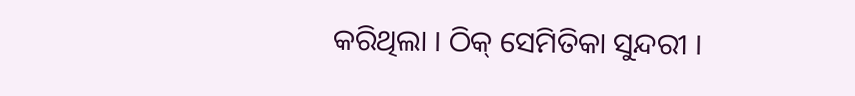କରିଥିଲା । ଠିକ୍ ସେମିତିକା ସୁନ୍ଦରୀ ।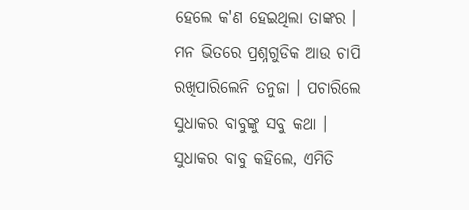ହେଲେ କ'ଣ ହେଇଥିଲା ତାଙ୍କର । ମନ ଭିତରେ ପ୍ରଶ୍ନଗୁଡିକ ଆଉ ଚାପି ରଖିପାରିଲେନି ତନୁଜା । ପଚାରିଲେ ସୁଧାକର ବାବୁଙ୍କୁ ସବୁ କଥା । ସୁଧାକର ବାବୁ କହିଲେ, ଏମିତି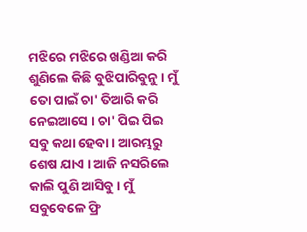ମଝିରେ ମଝିରେ ଖଣ୍ଡିଆ କରି ଶୁଣିଲେ କିଛି ବୁଝିପାରିବୁନୁ । ମୁଁ ତୋ ପାଇଁ ଚା' ତିଆରି କରି ନେଇଆସେ । ଚା' ପିଇ ପିଇ ସବୁ କଥା ହେବା । ଆରମ୍ଭରୁ ଶେଷ ଯାଏ । ଆଜି ନସରିଲେ କାଲି ପୁଣି ଆସିବୁ । ମୁଁ ସବୁବେଳେ ଫ୍ରି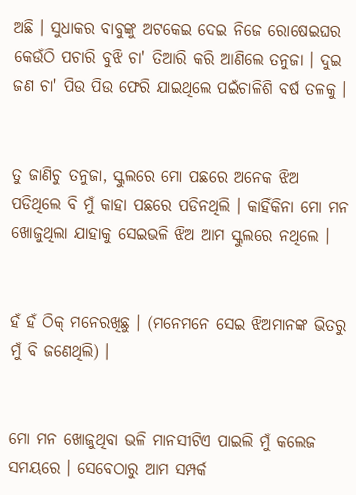ଅଛି । ସୁଧାକର ବାବୁଙ୍କୁ ଅଟକେଇ ଦେଇ ନିଜେ ରୋଷେଇଘର କେଉଁଠି ପଚାରି ବୁଝି ଚା' ତିଆରି କରି ଆଣିଲେ ତନୁଜା । ଦୁଇ ଜଣ ଚା' ପିଉ ପିଉ ଫେରି ଯାଇଥିଲେ ପଇଁଚାଳିଶି ବର୍ଷ ତଳକୁ ।


ତୁ ଜାଣିଚୁ ତନୁଜା, ସ୍କୁଲରେ ମୋ ପଛରେ ଅନେକ ଝିଅ ପଡିଥିଲେ ବି ମୁଁ କାହା ପଛରେ ପଡିନଥିଲି । କାହିଁକିନା ମୋ ମନ ଖୋଜୁଥିଲା ଯାହାକୁ ସେଇଭଳି ଝିଅ ଆମ ସ୍କୁଲରେ ନଥିଲେ ।


ହଁ ହଁ ଠିକ୍ ମନେରଖିଛୁ । (ମନେମନେ ସେଇ ଝିଅମାନଙ୍କ ଭିତରୁ ମୁଁ ବି ଜଣେଥିଲି) ।


ମୋ ମନ ଖୋଜୁଥିବା ଭଳି ମାନସୀଟିଏ ପାଇଲି ମୁଁ କଲେଜ ସମୟରେ । ସେବେଠାରୁ ଆମ ସମ୍ପର୍କ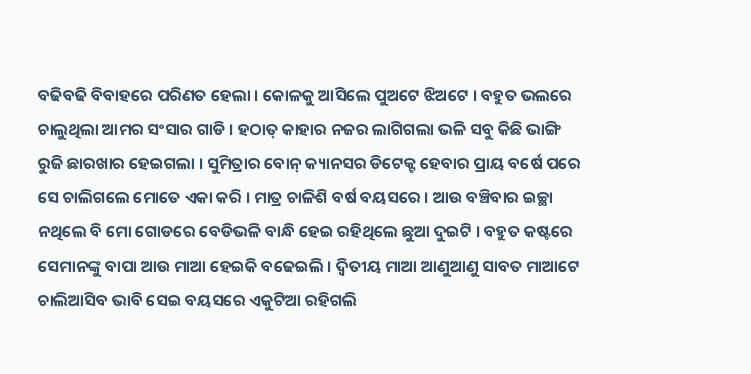ବଢିବଢି ବିବାହରେ ପରିଣତ ହେଲା । କୋଳକୁ ଆସିଲେ ପୁଅଟେ ଝିଅଟେ । ବହୁତ ଭଲରେ ଚାଲୁଥିଲା ଆମର ସଂସାର ଗାଡି । ହଠାତ୍ କାହାର ନଜର ଲାଗିଗଲା ଭଳି ସବୁ କିଛି ଭାଙ୍ଗି ରୁଜି ଛାରଖାର ହେଇଗଲା । ସୁମିତ୍ରାର ବୋନ୍ କ୍ୟାନସର ଡିଟେକ୍ଟ ହେବାର ପ୍ରାୟ ବର୍ଷେ ପରେ ସେ ଚାଲିଗଲେ ମୋତେ ଏକା କରି । ମାତ୍ର ଚାଳିଶି ବର୍ଷ ବୟସରେ । ଆଉ ବଞ୍ଚିବାର ଇଚ୍ଛା ନଥିଲେ ବି ମୋ ଗୋଡରେ ବେଡିଭଳି ବାନ୍ଧି ହେଇ ରହିଥିଲେ ଛୁଆ ଦୁଇଟି । ବହୁତ କଷ୍ଟରେ ସେମାନଙ୍କୁ ବାପା ଆଉ ମାଆ ହେଇକି ବଢେଇଲି । ଦ୍ୱିତୀୟ ମାଆ ଆଣୁଆଣୁ ସାବତ ମାଆଟେ ଚାଲିଆସିବ ଭାବି ସେଇ ବୟସରେ ଏକୁଟିଆ ରହିଗଲି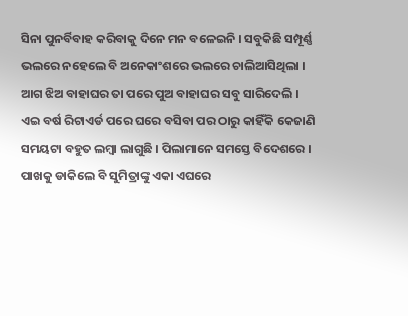ସିନା ପୁନର୍ବିବାହ କରିବାକୁ ଦିନେ ମନ ବଳେଇନି । ସବୁକିଛି ସମ୍ପୂର୍ଣ୍ଣ ଭଲରେ ନହେଲେ ବି ଅନେକାଂଶରେ ଭଲରେ ଚାଲିଆସିଥିଲା । ଆଗ ଝିଅ ବାହାଘର ତା ପରେ ପୁଅ ବାହାଘର ସବୁ ସାରିଦେଲି । ଏଇ ବର୍ଷ ରିଟାଏର୍ଡ ପରେ ଘରେ ବସିବା ପର ଠାରୁ କାହିଁକି କେଜାଣି ସମୟଟା ବହୁତ ଲମ୍ବା ଲାଗୁଛି । ପିଲାମାନେ ସମସ୍ତେ ବିଦେଶରେ । ପାଖକୁ ଡାକିଲେ ବି ସୁମିତ୍ରାଙ୍କୁ ଏକା ଏଘରେ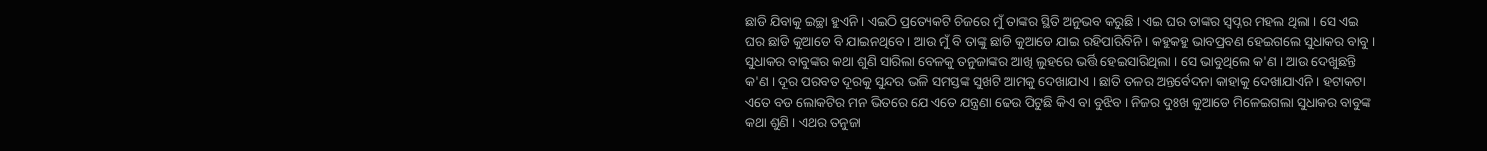ଛାଡି ଯିବାକୁ ଇଚ୍ଛା ହୁଏନି । ଏଇଠି ପ୍ରତ୍ୟେକଟି ଚିଜରେ ମୁଁ ତାଙ୍କର ସ୍ଥିତି ଅନୁଭବ କରୁଛି । ଏଇ ଘର ତାଙ୍କର ସ୍ୱପ୍ନର ମହଲ ଥିଲା । ସେ ଏଇ ଘର ଛାଡି କୁଆଡେ ବି ଯାଇନଥିବେ । ଆଉ ମୁଁ ବି ତାଙ୍କୁ ଛାଡି କୁଆଡେ ଯାଇ ରହିପାରିବିନି । କହୁକହୁ ଭାବପ୍ରବଣ ହେଇଗଲେ ସୁଧାକର ବାବୁ । ସୁଧାକର ବାବୁଙ୍କର କଥା ଶୁଣି ସାରିଲା ବେଳକୁ ତନୁଜାଙ୍କର ଆଖି ଲୁହରେ ଭର୍ତ୍ତି ହେଇସାରିଥିଲା । ସେ ଭାବୁଥିଲେ କ'ଣ । ଆଉ ଦେଖୁଛନ୍ତି କ'ଣ । ଦୂର ପରବତ ଦୂରକୁ ସୁନ୍ଦର ଭଳି ସମସ୍ତଙ୍କ ସୁଖଟି ଆମକୁ ଦେଖାଯାଏ । ଛାତି ତଳର ଅନ୍ତର୍ବେଦନା କାହାକୁ ଦେଖାଯାଏନି । ହଟାକଟା ଏତେ ବଡ ଲୋକଟିର ମନ ଭିତରେ ଯେ ଏତେ ଯନ୍ତ୍ରଣା ଢେଉ ପିଟୁଛି କିଏ ବା ବୁଝିବ । ନିଜର ଦୁଃଖ କୁଆଡେ ମିଳେଇଗଲା ସୁଧାକର ବାବୁଙ୍କ କଥା ଶୁଣି । ଏଥର ତନୁଜା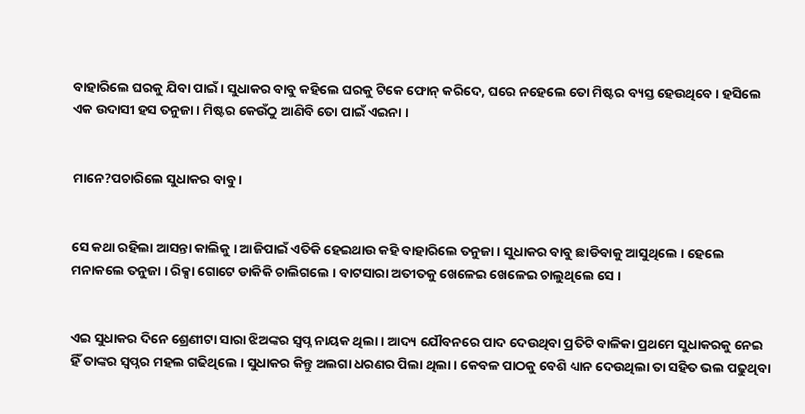ବାହାରିଲେ ଘରକୁ ଯିବା ପାଇଁ । ସୁଧାକର ବାବୁ କହିଲେ ଘରକୁ ଟିକେ ଫୋନ୍ କରିଦେ, ଘରେ ନହେଲେ ତୋ ମିଷ୍ଟର ବ୍ୟସ୍ତ ହେଉଥିବେ । ହସିଲେ ଏକ ଉଦାସୀ ହସ ତନୁଜା । ମିଷ୍ଟର କେଉଁଠୁ ଆଣିବି ତୋ ପାଇଁ ଏଇନା ।


ମାନେ?ପଚାରିଲେ ସୁଧାକର ବାବୁ ।


ସେ କଥା ରହିଲା ଆସନ୍ତା କାଲିକୁ । ଆଜିପାଇଁ ଏତିକି ହେଇଥାଉ କହି ବାହାରିଲେ ତନୁଜା । ସୁଧାକର ବାବୁ ଛାଡିବାକୁ ଆସୁଥିଲେ । ହେଲେ ମନାକଲେ ତନୁଜା । ରିକ୍ସା ଗୋଟେ ଡାକିକି ଚାଲିଗଲେ । ବାଟସାରା ଅତୀତକୁ ଖେଳେଇ ଖେଳେଇ ଚାଲୁଥିଲେ ସେ ।


ଏଇ ସୁଧାକର ଦିନେ ଶ୍ରେଣୀଟା ସାରା ଝିଅଙ୍କର ସ୍ୱପ୍ନ ନାୟକ ଥିଲା । ଆଦ୍ୟ ଯୌବନରେ ପାଦ ଦେଉଥିବା ପ୍ରତିଟି ବାଳିକା ପ୍ରଥମେ ସୁଧାକରକୁ ନେଇ ହିଁ ତାଙ୍କର ସ୍ୱପ୍ନର ମହଲ ଗଢିଥିଲେ । ସୁଧାକର କିନ୍ତୁ ଅଲଗା ଧରଣର ପିଲା ଥିଲା । କେବଳ ପାଠକୁ ବେଶି ଧ୍ୟାନ ଦେଉଥିଲା ତା ସହିତ ଭଲ ପଢୁଥିବା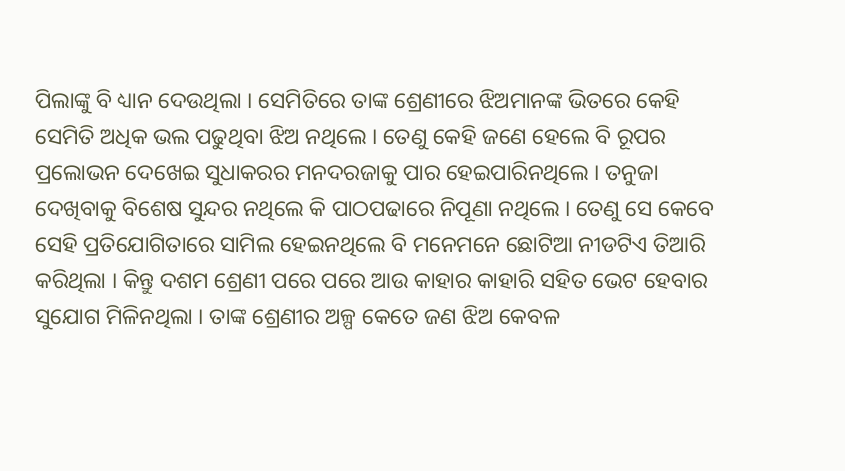ପିଲାଙ୍କୁ ବି ଧ୍ୟାନ ଦେଉଥିଲା । ସେମିତିରେ ତାଙ୍କ ଶ୍ରେଣୀରେ ଝିଅମାନଙ୍କ ଭିତରେ କେହି ସେମିତି ଅଧିକ ଭଲ ପଢୁଥିବା ଝିଅ ନଥିଲେ । ତେଣୁ କେହି ଜଣେ ହେଲେ ବି ରୂପର ପ୍ରଲୋଭନ ଦେଖେଇ ସୁଧାକରର ମନଦରଜାକୁ ପାର ହେଇପାରିନଥିଲେ । ତନୁଜା ଦେଖିବାକୁ ବିଶେଷ ସୁନ୍ଦର ନଥିଲେ କି ପାଠପଢାରେ ନିପୂଣା ନଥିଲେ । ତେଣୁ ସେ କେବେ ସେହି ପ୍ରତିଯୋଗିତାରେ ସାମିଲ ହେଇନଥିଲେ ବି ମନେମନେ ଛୋଟିଆ ନୀଡଟିଏ ତିଆରି କରିଥିଲା । କିନ୍ତୁ ଦଶମ ଶ୍ରେଣୀ ପରେ ପରେ ଆଉ କାହାର କାହାରି ସହିତ ଭେଟ ହେବାର ସୁଯୋଗ ମିଳିନଥିଲା । ତାଙ୍କ ଶ୍ରେଣୀର ଅଳ୍ପ କେତେ ଜଣ ଝିଅ କେବଳ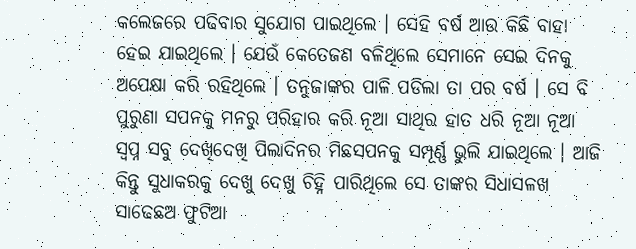କଲେଜରେ ପଢିବାର ସୁଯୋଗ ପାଇଥିଲେ । ସେହି ବର୍ଷ ଆଉ କିଛି ବାହା ହେଇ ଯାଇଥିଲେ । ଯେଉଁ କେତେଜଣ ବଳିଥିଲେ ସେମାନେ ସେଇ ଦିନକୁ ଅପେକ୍ଷା କରି ରହିଥିଲେ । ତନୁଜାଙ୍କର ପାଳି ପଡିଲା ତା ପର ବର୍ଷ । ସେ ବି ପୁରୁଣା ସପନକୁ ମନରୁ ପରିହାର କରି ନୂଆ ସାଥିର ହାତ ଧରି ନୂଆ ନୂଆ ସ୍ୱପ୍ନ ସବୁ ଦେଖିଦେଖି ପିଲାଦିନର ମିଛସପନକୁ ସମ୍ପୂର୍ଣ୍ଣ ଭୁଲି ଯାଇଥିଲେ । ଆଜି କିନ୍ତୁ ସୁଧାକରକୁ ଦେଖୁ ଦେଖୁ ଚିହ୍ନି ପାରିଥିଲେ ସେ ତାଙ୍କର ସିଧାସଳଖ ସାଢେଛଅ ଫୁଟିଆ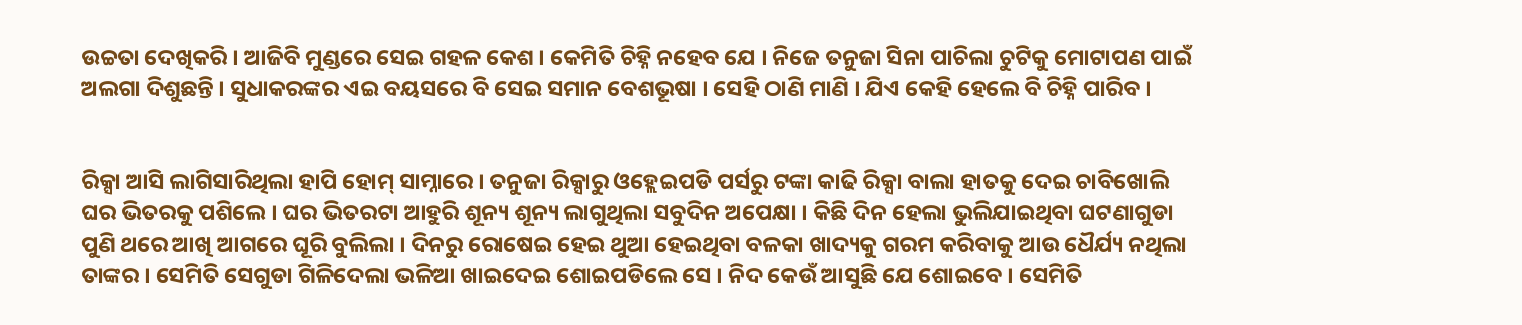ଉଚ୍ଚତା ଦେଖିକରି । ଆଜିବି ମୁଣ୍ଡରେ ସେଇ ଗହଳ କେଶ । କେମିତି ଚିହ୍ନି ନହେବ ଯେ । ନିଜେ ତନୁଜା ସିନା ପାଚିଲା ଚୁଟିକୁ ମୋଟାପଣ ପାଇଁ ଅଲଗା ଦିଶୁଛନ୍ତି । ସୁଧାକରଙ୍କର ଏଇ ବୟସରେ ବି ସେଇ ସମାନ ବେଶଭୂଷା । ସେହି ଠାଣି ମାଣି । ଯିଏ କେହି ହେଲେ ବି ଚିହ୍ନି ପାରିବ ।


ରିକ୍ସା ଆସି ଲାଗିସାରିଥିଲା ହାପି ହୋମ୍ ସାମ୍ନାରେ । ତନୁଜା ରିକ୍ସାରୁ ଓହ୍ଲେଇପଡି ପର୍ସରୁ ଟଙ୍କା କାଢି ରିକ୍ସା ବାଲା ହାତକୁ ଦେଇ ଚାବିଖୋଲି ଘର ଭିତରକୁ ପଶିଲେ । ଘର ଭିତରଟା ଆହୁରି ଶୂନ୍ୟ ଶୂନ୍ୟ ଲାଗୁଥିଲା ସବୁଦିନ ଅପେକ୍ଷା । କିଛି ଦିନ ହେଲା ଭୁଲିଯାଇଥିବା ଘଟଣାଗୁଡା ପୁଣି ଥରେ ଆଖି ଆଗରେ ଘୂରି ବୁଲିଲା । ଦିନରୁ ରୋଷେଇ ହେଇ ଥୁଆ ହେଇଥିବା ବଳକା ଖାଦ୍ୟକୁ ଗରମ କରିବାକୁ ଆଉ ଧୈର୍ଯ୍ୟ ନଥିଲା ତାଙ୍କର । ସେମିତି ସେଗୁଡା ଗିଳିଦେଲା ଭଳିଆ ଖାଇଦେଇ ଶୋଇପଡିଲେ ସେ । ନିଦ କେଉଁ ଆସୁଛି ଯେ ଶୋଇବେ । ସେମିତି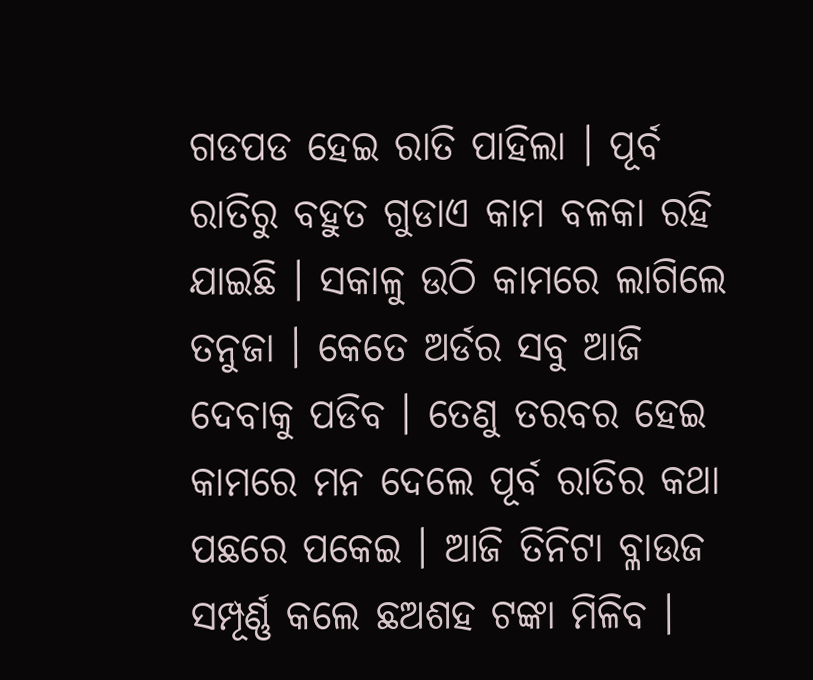ଗଡପଡ ହେଇ ରାତି ପାହିଲା । ପୂର୍ବ ରାତିରୁ ବହୁତ ଗୁଡାଏ କାମ ବଳକା ରହି ଯାଇଛି । ସକାଳୁ ଉଠି କାମରେ ଲାଗିଲେ ତନୁଜା । କେତେ ଅର୍ଡର ସବୁ ଆଜି ଦେବାକୁ ପଡିବ । ତେଣୁ ତରବର ହେଇ କାମରେ ମନ ଦେଲେ ପୂର୍ବ ରାତିର କଥା ପଛରେ ପକେଇ । ଆଜି ତିନିଟା ବ୍ଳାଉଜ ସମ୍ପୂର୍ଣ୍ଣ କଲେ ଛଅଶହ ଟଙ୍କା ମିଳିବ ।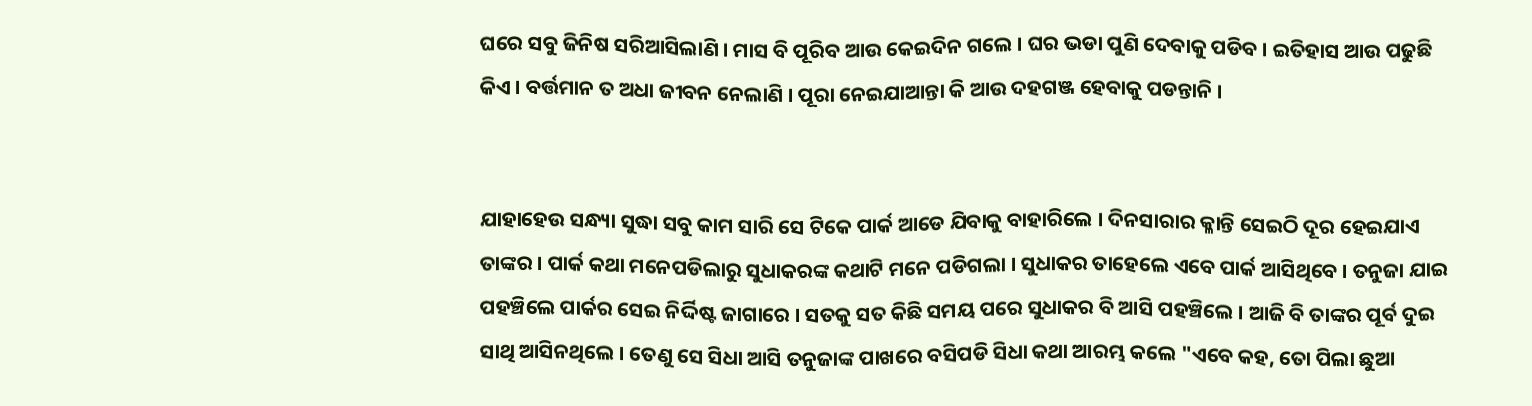ଘରେ ସବୁ ଜିନିଷ ସରିଆସିଲାଣି । ମାସ ବି ପୂରିବ ଆଉ କେଇଦିନ ଗଲେ । ଘର ଭଡା ପୁଣି ଦେବାକୁ ପଡିବ । ଇତିହାସ ଆଉ ପଢୁଛି କିଏ । ବର୍ତ୍ତମାନ ତ ଅଧା ଜୀବନ ନେଲାଣି । ପୂରା ନେଇଯାଆନ୍ତା କି ଆଉ ଦହଗଞ୍ଜ ହେବାକୁ ପଡନ୍ତାନି ।


ଯାହାହେଉ ସନ୍ଧ୍ୟା ସୁଦ୍ଧା ସବୁ କାମ ସାରି ସେ ଟିକେ ପାର୍କ ଆଡେ ଯିବାକୁ ବାହାରିଲେ । ଦିନସାରାର କ୍ଳାନ୍ତି ସେଇଠି ଦୂର ହେଇଯାଏ ତାଙ୍କର । ପାର୍କ କଥା ମନେପଡିଲାରୁ ସୁଧାକରଙ୍କ କଥାଟି ମନେ ପଡିଗଲା । ସୁଧାକର ତାହେଲେ ଏବେ ପାର୍କ ଆସିଥିବେ । ତନୁଜା ଯାଇ ପହଞ୍ଚିଲେ ପାର୍କର ସେଇ ନିର୍ଦ୍ଦିଷ୍ଟ ଜାଗାରେ । ସତକୁ ସତ କିଛି ସମୟ ପରେ ସୁଧାକର ବି ଆସି ପହଞ୍ଚିଲେ । ଆଜି ବି ତାଙ୍କର ପୂର୍ବ ଦୁଇ ସାଥି ଆସିନଥିଲେ । ତେଣୁ ସେ ସିଧା ଆସି ତନୁଜାଙ୍କ ପାଖରେ ବସିପଡି ସିଧା କଥା ଆରମ୍ଭ କଲେ "ଏବେ କହ, ତୋ ପିଲା ଛୁଆ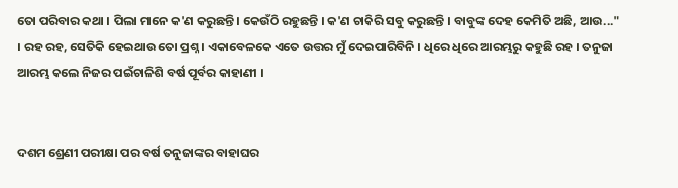ତୋ ପରିବାର କଥା । ପିଲା ମାନେ କ'ଣ କରୁଛନ୍ତି । କେଉଁଠି ରହୁଛନ୍ତି । କ'ଣ ଚାକିରି ସବୁ କରୁଛନ୍ତି । ବାବୁଙ୍କ ଦେହ କେମିତି ଅଛି, ଆଉ..." । ରହ ରହ, ସେତିକି ହେଇଥାଉ ତୋ ପ୍ରଶ୍ନ । ଏକାବେଳକେ ଏତେ ଉତ୍ତର ମୁଁ ଦେଇପାରିବିନି । ଧିରେ ଧିରେ ଆରମ୍ଭରୁ କହୁଛି ରହ । ତନୁଜା ଆରମ୍ଭ କଲେ ନିଜର ପଇଁଚାଳିଶି ବର୍ଷ ପୂର୍ବର କାହାଣୀ ।


ଦଶମ ଶ୍ରେଣୀ ପରୀକ୍ଷା ପର ବର୍ଷ ତନୁଜାଙ୍କର ବାହାଘର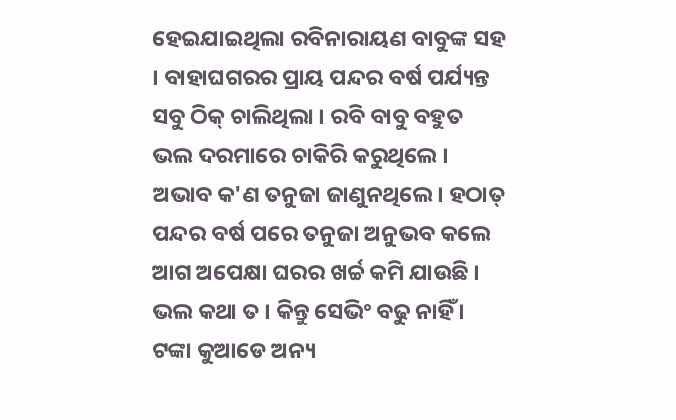ହେଇଯାଇଥିଲା ରବିନାରାୟଣ ବାବୁଙ୍କ ସହ । ବାହାଘଗରର ପ୍ରାୟ ପନ୍ଦର ବର୍ଷ ପର୍ଯ୍ୟନ୍ତ ସବୁ ଠିକ୍ ଚାଲିଥିଲା । ରବି ବାବୁ ବହୁତ ଭଲ ଦରମାରେ ଚାକିରି କରୁଥିଲେ । ଅଭାବ କ'ଣ ତନୁଜା ଜାଣୁନଥିଲେ । ହଠାତ୍ ପନ୍ଦର ବର୍ଷ ପରେ ତନୁଜା ଅନୁଭବ କଲେ ଆଗ ଅପେକ୍ଷା ଘରର ଖର୍ଚ୍ଚ କମି ଯାଉଛି । ଭଲ କଥା ତ । କିନ୍ତୁ ସେଭିଂ ବଢୁ ନାହିଁ । ଟଙ୍କା କୁଆଡେ ଅନ୍ୟ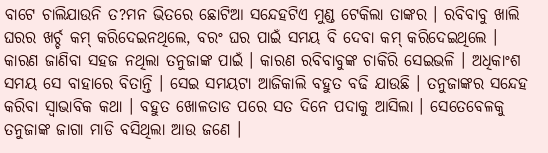ବାଟେ ଚାଲିଯାଉନି ତ?ମନ ଭିତରେ ଛୋଟିଆ ସନ୍ଦେହଟିଏ ମୁଣ୍ଡ ଟେକିଲା ତାଙ୍କର । ରବିବାବୁ ଖାଲି ଘରର ଖର୍ଚ୍ଚ କମ୍ କରିଦେଇନଥିଲେ, ବରଂ ଘର ପାଇଁ ସମୟ ବି ଦେବା କମ୍ କରିଦେଇଥିଲେ । କାରଣ ଜାଣିବା ସହଜ ନଥିଲା ତନୁଜାଙ୍କ ପାଇଁ । କାରଣ ରବିବାବୁଙ୍କ ଚାକିରି ସେଇଭଳି । ଅଧିକାଂଶ ସମୟ ସେ ବାହାରେ ବିତାନ୍ତି । ସେଇ ସମୟଟା ଆଜିକାଲି ବହୁତ ବଢି ଯାଉଛି । ତନୁଜାଙ୍କର ସନ୍ଦେହ କରିବା ସ୍ୱାଭାବିକ କଥା । ବହୁତ ଖୋଳତାଡ ପରେ ସତ ଦିନେ ପଦାକୁ ଆସିଲା । ସେତେବେଳକୁ ତନୁଜାଙ୍କ ଜାଗା ମାଡି ବସିଥିଲା ଆଉ ଜଣେ ।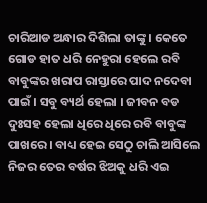ଚାରିଆଡ ଅନ୍ଧାର ଦିଶିଲା ତାଙ୍କୁ । କେତେ ଗୋଡ ହାତ ଧରି ନେହୁରା ହେଲେ ରବି ବାବୁଙ୍କର ଖରାପ ରାସ୍ତାରେ ପାଦ ନଦେବା ପାଇଁ । ସବୁ ବ୍ୟର୍ଥ ହେଲା । ଜୀବନ ବଡ ଦୁଃସହ ହେଲା ଧିରେ ଧିରେ ରବି ବାବୁଙ୍କ ପାଖରେ । ବାଧ୍ୟ ହେଇ ସେଠୁ ଚାଲି ଆସିଲେ ନିଜର ତେର ବର୍ଷର ଝିଅକୁ ଧରି ଏଇ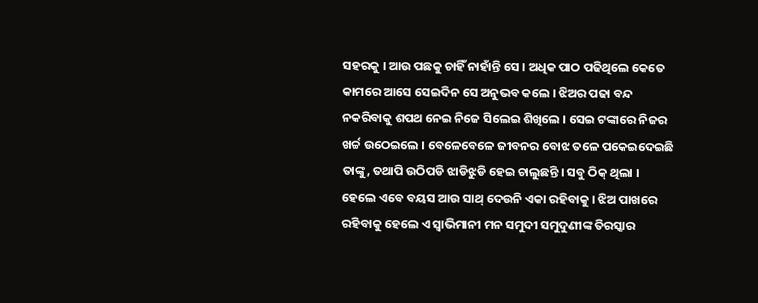ସହରକୁ । ଆଉ ପଛକୁ ଚାହିଁ ନାହାଁନ୍ତି ସେ । ଅଧିକ ପାଠ ପଢିଥିଲେ କେତେ କାମରେ ଆସେ ସେଇଦିନ ସେ ଅନୁଭବ କଲେ । ଝିଅର ପଢା ବନ୍ଦ ନକରିବାକୁ ଶପଥ ନେଇ ନିଜେ ସିଲେଇ ଶିଖିଲେ । ସେଇ ଟଙ୍କାରେ ନିଜର ଖର୍ଚ୍ଚ ଉଠେଇଲେ । ବେଳେବେଳେ ଜୀବନର ବୋଝ ତଳେ ପକେଇଦେଇଛି ତାଙ୍କୁ, ତଥାପି ଉଠିପଡି ଝାଡିଝୁଡି ହେଇ ଚାଲୁଛନ୍ତି । ସବୁ ଠିକ୍ ଥିଲା । ହେଲେ ଏବେ ବୟସ ଆଉ ସାଥ୍ ଦେଉନି ଏକା ରହିବାକୁ । ଝିଅ ପାଖରେ ରହିବାକୁ ହେଲେ ଏ ସ୍ୱାଭିମାନୀ ମନ ସମୁଦୀ ସମୁଦୁଣୀଙ୍କ ତିରସ୍କାର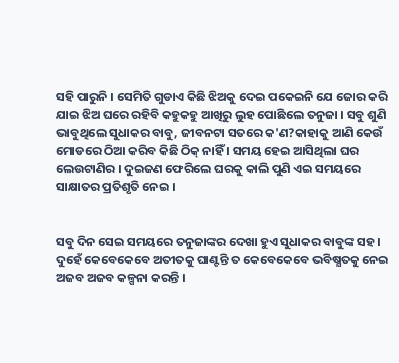ସହି ପାରୁନି । ସେମିତି ଗୁଡାଏ କିଛି ଝିଅକୁ ଦେଇ ପକେଇନି ଯେ ଜୋର କରି ଯାଇ ଝିଅ ଘରେ ରହିବି କହୁକହୁ ଆଖିରୁ ଲୁହ ପୋଛିଲେ ତନୁଜା । ସବୁ ଶୁଣି ଭାବୁଥିଲେ ସୁଧାକର ବାବୁ, ଜୀବନଟା ସତରେ କ'ଣ?କାହାକୁ ଆଣି କେଉଁ ମୋଡରେ ଠିଆ କରିବ କିଛି ଠିକ୍ ନାହିଁ । ସମୟ ହେଇ ଆସିଥିଲା ଘର ଲେଉଟାଣିର । ଦୁଇଜଣ ଫେରିଲେ ଘରକୁ କାଲି ପୁଣି ଏଇ ସମୟରେ ସାକ୍ଷାତର ପ୍ରତିଶୃତି ନେଇ ।


ସବୁ ଦିନ ସେଇ ସମୟରେ ତନୁଜାଙ୍କର ଦେଖା ହୁଏ ସୁଧାକର ବାବୁଙ୍କ ସହ । ଦୁହେଁ କେବେକେବେ ଅତୀତକୁ ଘାଣ୍ଟନ୍ତି ତ କେବେକେବେ ଭବିଷ୍ଯତକୁ ନେଇ ଅଜବ ଅଜବ କଳ୍ପନା କରନ୍ତି ।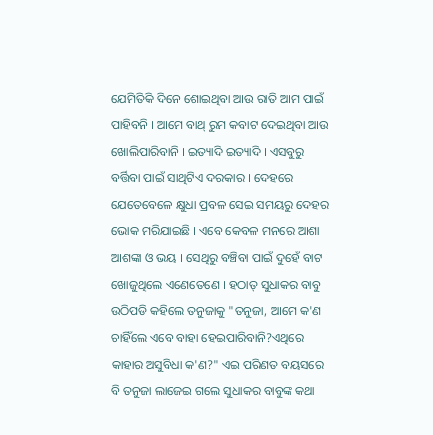ଯେମିତିକି ଦିନେ ଶୋଇଥିବା ଆଉ ରାତି ଆମ ପାଇଁ ପାହିବନି । ଆମେ ବାଥ୍ ରୁମ କବାଟ ଦେଇଥିବା ଆଉ ଖୋଲିପାରିବାନି । ଇତ୍ୟାଦି ଇତ୍ୟାଦି । ଏସବୁରୁ ବର୍ତ୍ତିବା ପାଇଁ ସାଥିଟିଏ ଦରକାର । ଦେହରେ ଯେତେବେଳେ କ୍ଷୁଧା ପ୍ରବଳ ସେଇ ସମୟରୁ ଦେହର ଭୋକ ମରିଯାଇଛି । ଏବେ କେବଳ ମନରେ ଆଶା ଆଶଙ୍କା ଓ ଭୟ । ସେଥିରୁ ବଞ୍ଚିବା ପାଇଁ ଦୁହେଁ ବାଟ ଖୋଜୁଥିଲେ ଏଣେତେଣେ । ହଠାତ୍ ସୁଧାକର ବାବୁ ଉଠିପଡି କହିଲେ ତନୁଜାକୁ "ତନୁଜା, ଆମେ କ'ଣ ଚାହିଁଲେ ଏବେ ବାହା ହେଇପାରିବାନି?ଏଥିରେ କାହାର ଅସୁବିଧା କ'ଣ?" ଏଇ ପରିଣତ ବୟସରେ ବି ତନୁଜା ଲାଜେଇ ଗଲେ ସୁଧାକର ବାବୁଙ୍କ କଥା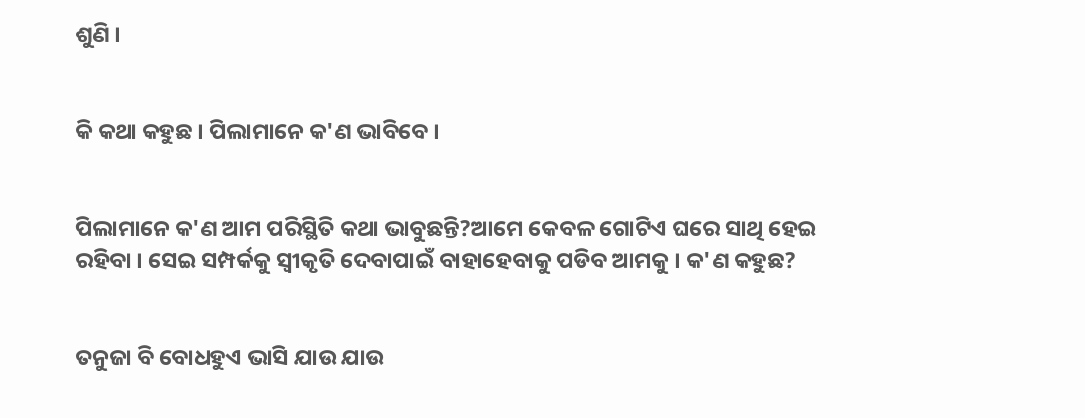ଶୁଣି ।


କି କଥା କହୁଛ । ପିଲାମାନେ କ'ଣ ଭାବିବେ ।


ପିଲାମାନେ କ'ଣ ଆମ ପରିସ୍ଥିତି କଥା ଭାବୁଛନ୍ତି?ଆମେ କେବଳ ଗୋଟିଏ ଘରେ ସାଥି ହେଇ ରହିବା । ସେଇ ସମ୍ପର୍କକୁ ସ୍ୱୀକୃତି ଦେବାପାଇଁ ବାହାହେବାକୁ ପଡିବ ଆମକୁ । କ'ଣ କହୁଛ?


ତନୁଜା ବି ବୋଧହୁଏ ଭାସି ଯାଉ ଯାଉ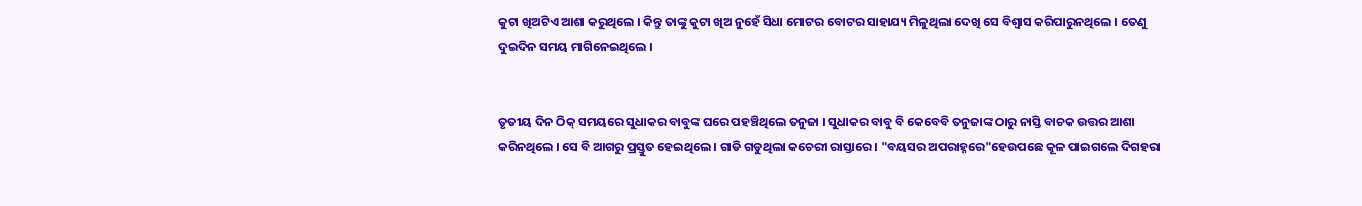କୁଟା ଖିଅଟିଏ ଆଶା କରୁଥିଲେ । କିନ୍ତୁ ତାଙ୍କୁ କୁଟା ଖିଅ ନୁହେଁ ସିଧା ମୋଟର ବୋଟର ସାହାଯ୍ୟ ମିଳୁଥିଲା ଦେଖି ସେ ବିଶ୍ୱାସ କରିପାରୁନଥିଲେ । ତେଣୁ ଦୁଇଦିନ ସମୟ ମାଗିନେଇଥିଲେ ।


ତୃତୀୟ ଦିନ ଠିକ୍ ସମୟରେ ସୁଧାକର ବାବୁଙ୍କ ଘରେ ପହଞ୍ଚିଥିଲେ ତନୁଜା । ସୁଧାକର ବାବୁ ବି କେବେବି ତନୁଜାଙ୍କ ଠାରୁ ନାସ୍ତି ବାଚକ ଉତ୍ତର ଆଶା କରିନଥିଲେ । ସେ ବି ଆଗରୁ ପ୍ରସ୍ତୁତ ହେଇଥିଲେ । ଗାଡି ଗଡୁଥିଲା କଚେରୀ ରାସ୍ତାରେ । "ବୟସର ଅପରାହ୍ନରେ"ହେଉପଛେ କୂଳ ପାଇଗଲେ ଦିଗହରା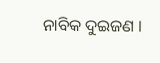ନାବିକ ଦୁଇଜଣ ।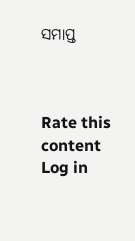ସମାପ୍ତ



Rate this content
Log in